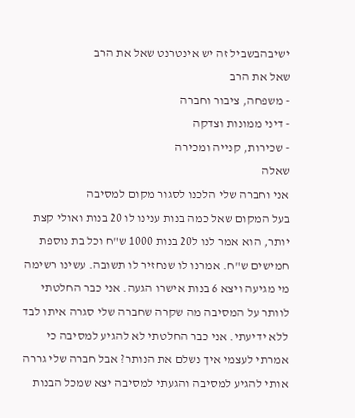ישיבהבשביל זה יש אינטרנט שאל את הרב
שאל את הרב
- משפחה, ציבור וחברה
- דיני ממונות וצדקה
- שכירות, קנייה ומכירה
שאלה
אני וחברה שלי הלכנו לסגור מקום למסיבה
בעל המקום שאל כמה בנות ענינו לו 20 בנות ואולי קצת יותר, הוא אמר לנו ל20 בנות 1000 ש"ח וכל בת נוספת חמישים ש"ח. אמרנו לו שנחזיר לו תשובה. עשינו רשימה מי מגיעה ויצא 6 בנות אישרו הגעה. אני כבר החלטתי לוותר על המסיבה מה שקרה שחברה שלי סגרה איתו לבד ללא ידיעתי. אני כבר החלטתי לא להגיע למסיבה כי אמרתי לעצמי איך נשלם את הנותר? אבל חברה שלי גררה אותי להגיע למסיבה והגעתי למסיבה יצא שמכל הבנות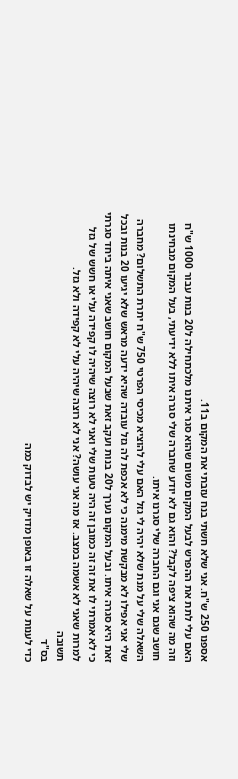אספנו 250 ש"ח. אני שלא חשתי בנח עזבתי את המקום ב11.
האם עלי לתת את ההפרש לבעל המקום משום שהוא סגר איתנו מלכתחילה ל20 בנות עבור 1000 ש"ח וזה מה שהוא ציפה לקבל? והוא גם לא יודע שחברה שלי סגרה איתו ללא ידיעתי, בעל המקום מבחינתו חושב שגם אני וגם החברה שלי סגרנו איתו.
השאלה שלי על מנת שלא יהיה לי גזל האם עלי להוציא מכיסי הפרטי 750 ש"ח יתרת התשלום? מחברה שלי אני אפילו לא מבקשת מימנה כי לא אכפת לה גזל עובדה שהיא ידעה מראש שלא יגיעו 20 בנות ובכל זאת היא סגרה איתו. ובעל המקום נערך ל20 בנות ועקב זאת שבעל המקום חושב שאני איתה ביחד סגרתי כי לא אמרתי לו את זה זה כמובן זה היה טעות שלי ואני לא רוצה שיהיה לו קפידה עלי או חשש של גזל למרות שאני לא אשמה במצב. אז מה אני עושה? אני לא רוצה שיהיה עלי לא קפידה ולא גזל.
תשובה
בס"ד
כדי לענות על שאלה זו באופן מדויק יש לבדוק כמה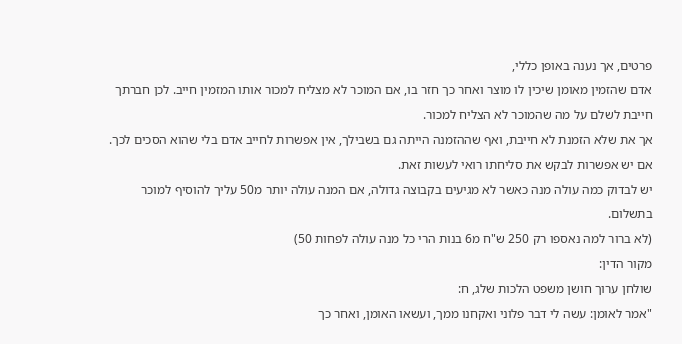פרטים, אך נענה באופן כללי,
אדם שהזמין מאומן שיכין לו מוצר ואחר כך חזר בו, אם המוכר לא מצליח למכור אותו המזמין חייב. לכן חברתך חייבת לשלם על מה שהמוכר לא הצליח למכור.
אך את שלא הזמנת לא חייבת, ואף שההזמנה הייתה גם בשבילך, אין אפשרות לחייב אדם בלי שהוא הסכים לכך. אם יש אפשרות לבקש את סליחתו רואי לעשות זאת.
יש לבדוק כמה עולה מנה כאשר לא מגיעים בקבוצה גדולה, אם המנה עולה יותר מ50 עליך להוסיף למוכר בתשלום.
(לא ברור למה נאספו רק 250 ש"ח מ6 בנות הרי כל מנה עולה לפחות 50)
מקור הדין:
שולחן ערוך חושן משפט הלכות שלג, ח:
"אמר לאומן: עשה לי דבר פלוני ואקחנו ממך, ועשאו האומן, ואחר כך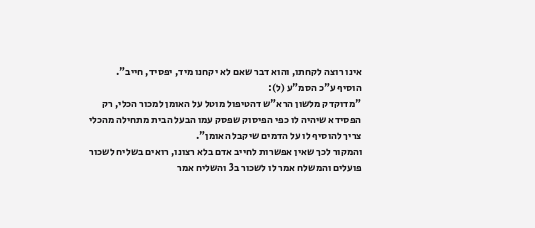אינו רוצה לקחתו, והוא דבר שאם לא יקחנו מיד, יפסיד, חייב".
הוסיף ע"כ הסמ"ע (ל):
"מדוקדק מלשון הרא"ש דהטיפול מוטל על האומן למכור הכלי, רק הפסידא שיהיה לו כפי הפיסוק שפסק עמו הבעל הבית מתחילה מהכלי צריך להוסיף לו על הדמים שיקבל האומן".
והמקור לכך שאין אפשרות לחייב אדם בלא רצונו, רואים בשליח לשכור פועלים והמשלח אמר לו לשכור ב3 והשליח אמר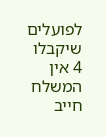לפועלים שיקבלו 4 אין המשלח חייב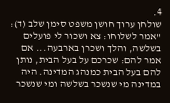4.
שולחן ערוך חושן משפט סימן שלב (ד):
"אמר לשלוחו: צא ושכור לי פועלים בשלשה, והלך ושכרן בארבעה... אם אמר להם: שכרכם על בעל הבית, נותן להם בעל הבית כמנהג המדינה. היה במדינה מי שנשכר בשלשה ומי שנשכר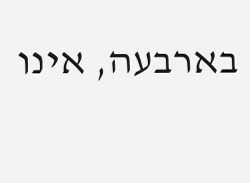בארבעה, אינו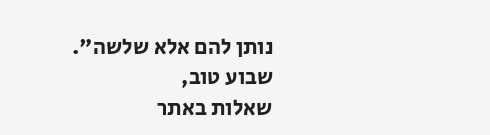נותן להם אלא שלשה".
שבוע טוב,
שאלות באתר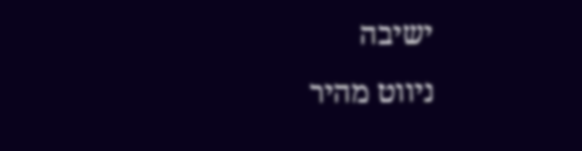ישיבה
ניווט מהיר